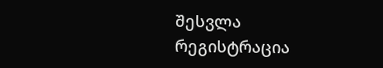შესვლა
რეგისტრაცია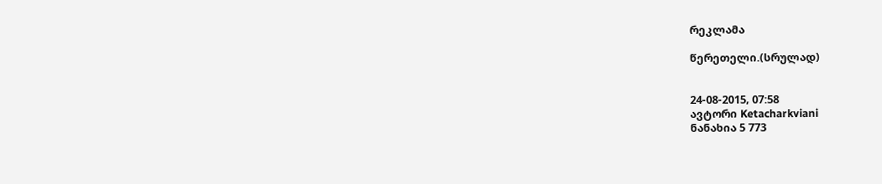რეკლამა

წერეთელი.(სრულად)


24-08-2015, 07:58
ავტორი Ketacharkviani
ნანახია 5 773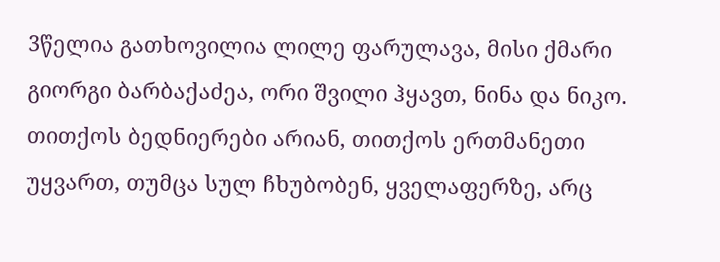3წელია გათხოვილია ლილე ფარულავა, მისი ქმარი გიორგი ბარბაქაძეა, ორი შვილი ჰყავთ, ნინა და ნიკო.
თითქოს ბედნიერები არიან, თითქოს ერთმანეთი უყვართ, თუმცა სულ ჩხუბობენ, ყველაფერზე, არც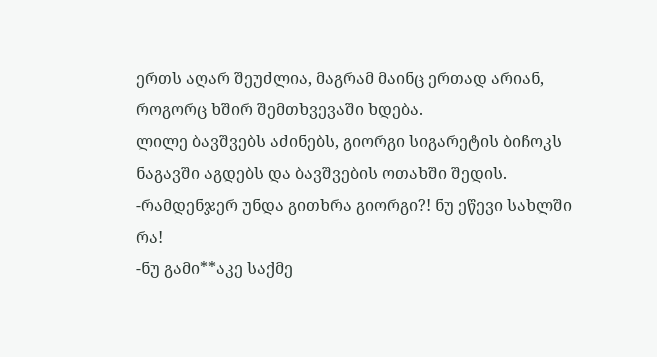ერთს აღარ შეუძლია, მაგრამ მაინც ერთად არიან, როგორც ხშირ შემთხვევაში ხდება.
ლილე ბავშვებს აძინებს, გიორგი სიგარეტის ბიჩოკს ნაგავში აგდებს და ბავშვების ოთახში შედის.
-რამდენჯერ უნდა გითხრა გიორგი?! ნუ ეწევი სახლში რა!
-ნუ გამი**აკე საქმე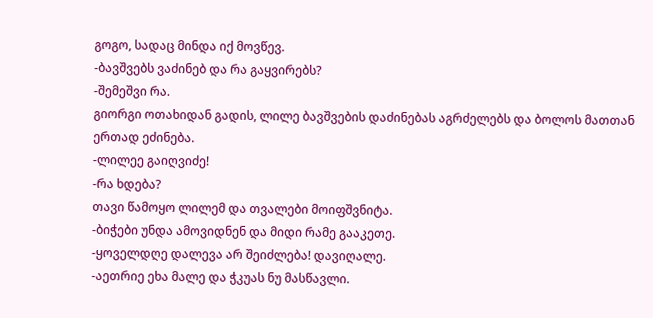გოგო, სადაც მინდა იქ მოვწევ.
-ბავშვებს ვაძინებ და რა გაყვირებს?
-შემეშვი რა.
გიორგი ოთახიდან გადის, ლილე ბავშვების დაძინებას აგრძელებს და ბოლოს მათთან ერთად ეძინება.
-ლილეე გაიღვიძე!
-რა ხდება?
თავი წამოყო ლილემ და თვალები მოიფშვნიტა.
-ბიჭები უნდა ამოვიდნენ და მიდი რამე გააკეთე.
-ყოველდღე დალევა არ შეიძლება! დავიღალე.
-აეთრიე ეხა მალე და ჭკუას ნუ მასწავლი.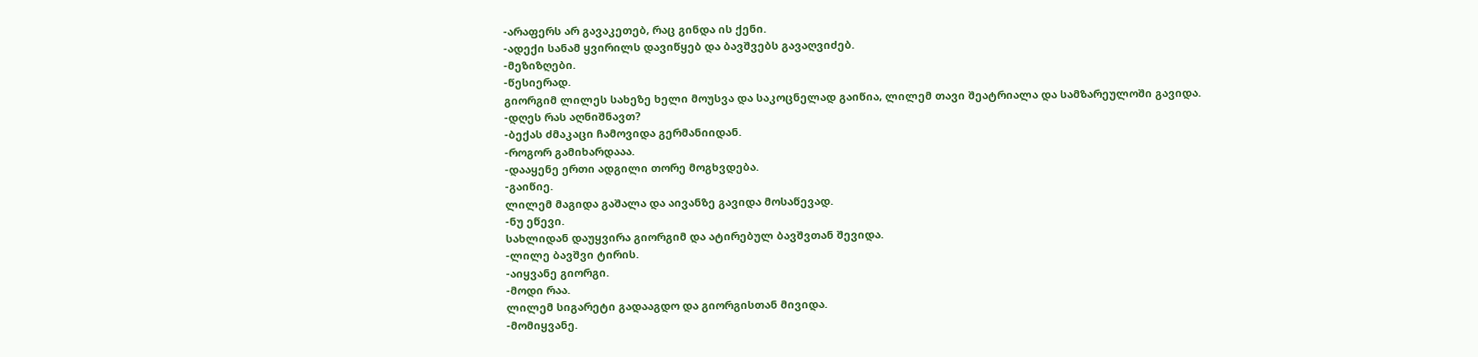-არაფერს არ გავაკეთებ, რაც გინდა ის ქენი.
-ადექი სანამ ყვირილს დავიწყებ და ბავშვებს გავაღვიძებ.
-მეზიზღები.
-წესიერად.
გიორგიმ ლილეს სახეზე ხელი მოუსვა და საკოცნელად გაიწია, ლილემ თავი შეატრიალა და სამზარეულოში გავიდა.
-დღეს რას აღნიშნავთ?
-ბექას ძმაკაცი ჩამოვიდა გერმანიიდან.
-როგორ გამიხარდააა.
-დააყენე ერთი ადგილი თორე მოგხვდება.
-გაიწიე.
ლილემ მაგიდა გაშალა და აივანზე გავიდა მოსაწევად.
-ნუ ეწევი.
სახლიდან დაუყვირა გიორგიმ და ატირებულ ბავშვთან შევიდა.
-ლილე ბავშვი ტირის.
-აიყვანე გიორგი.
-მოდი რაა.
ლილემ სიგარეტი გადააგდო და გიორგისთან მივიდა.
-მომიყვანე.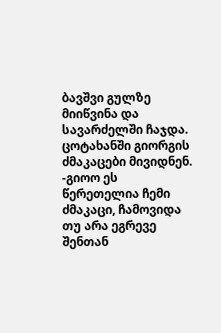ბავშვი გულზე მიიწვინა და სავარძელში ჩაჯდა.
ცოტახანში გიორგის ძმაკაცები მივიდნენ.
-გიოო ეს წერეთელია ჩემი ძმაკაცი, ჩამოვიდა თუ არა ეგრევე შენთან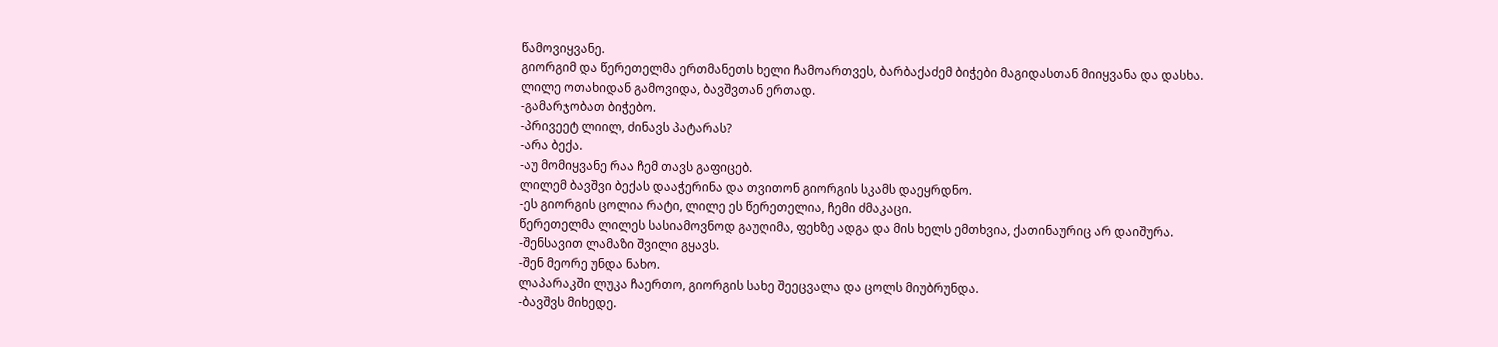წამოვიყვანე.
გიორგიმ და წერეთელმა ერთმანეთს ხელი ჩამოართვეს, ბარბაქაძემ ბიჭები მაგიდასთან მიიყვანა და დასხა.
ლილე ოთახიდან გამოვიდა, ბავშვთან ერთად.
-გამარჯობათ ბიჭებო.
-პრივეეტ ლიილ, ძინავს პატარას?
-არა ბექა.
-აუ მომიყვანე რაა ჩემ თავს გაფიცებ.
ლილემ ბავშვი ბექას დააჭერინა და თვითონ გიორგის სკამს დაეყრდნო.
-ეს გიორგის ცოლია რატი, ლილე ეს წერეთელია, ჩემი ძმაკაცი.
წერეთელმა ლილეს სასიამოვნოდ გაუღიმა, ფეხზე ადგა და მის ხელს ემთხვია, ქათინაურიც არ დაიშურა.
-შენსავით ლამაზი შვილი გყავს.
-შენ მეორე უნდა ნახო.
ლაპარაკში ლუკა ჩაერთო, გიორგის სახე შეეცვალა და ცოლს მიუბრუნდა.
-ბავშვს მიხედე.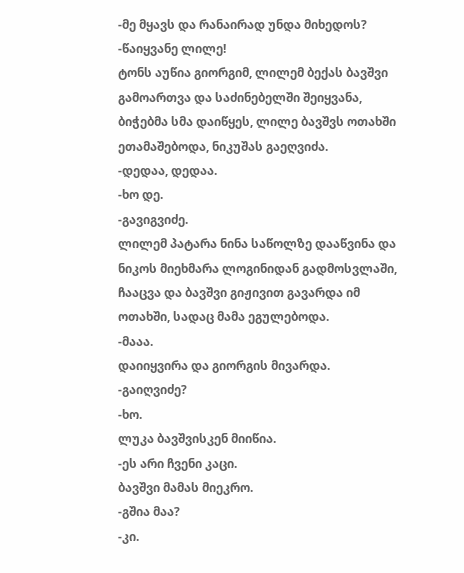-მე მყავს და რანაირად უნდა მიხედოს?
-წაიყვანე ლილე!
ტონს აუწია გიორგიმ, ლილემ ბექას ბავშვი გამოართვა და საძინებელში შეიყვანა, ბიჭებმა სმა დაიწყეს, ლილე ბავშვს ოთახში ეთამაშებოდა, ნიკუშას გაეღვიძა.
-დედაა, დედაა.
-ხო დე.
-გავიგვიძე.
ლილემ პატარა ნინა საწოლზე დააწვინა და ნიკოს მიეხმარა ლოგინიდან გადმოსვლაში, ჩააცვა და ბავშვი გიჟივით გავარდა იმ ოთახში, სადაც მამა ეგულებოდა.
-მააა.
დაიიყვირა და გიორგის მივარდა.
-გაიღვიძე?
-ხო.
ლუკა ბავშვისკენ მიიწია.
-ეს არი ჩვენი კაცი.
ბავშვი მამას მიეკრო.
-გშია მაა?
-კი.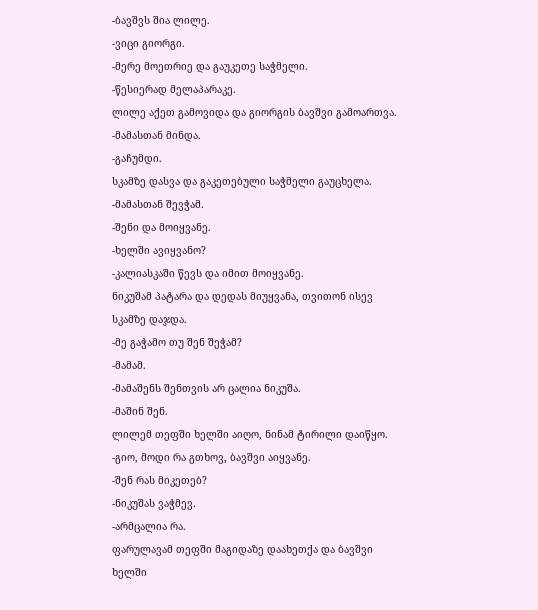-ბავშვს შია ლილე.
-ვიცი გიორგი.
-მერე მოეთრიე და გაუკეთე საჭმელი.
-წესიერად მელაპარაკე.
ლილე აქეთ გამოვიდა და გიორგის ბავშვი გამოართვა.
-მამასთან მინდა.
-გაჩუმდი.
სკამზე დასვა და გაკეთებული საჭმელი გაუცხელა.
-მამასთან შევჭამ.
-შენი და მოიყვანე.
-ხელში ავიყვანო?
-კალიასკაში წევს და იმით მოიყვანე.
ნიკუშამ პატარა და დედას მიუყვანა, თვითონ ისევ სკამზე დაჯდა.
-მე გაჭამო თუ შენ შეჭამ?
-მამამ.
-მამაშენს შენთვის არ ცალია ნიკუშა.
-მაშინ შენ.
ლილემ თეფში ხელში აიღო, ნინამ ტირილი დაიწყო.
-გიო, მოდი რა გთხოვ, ბავშვი აიყვანე.
-შენ რას მიკეთებ?
-ნიკუშას ვაჭმევ.
-არმცალია რა.
ფარულავამ თეფში მაგიდაზე დაახეთქა და ბავშვი ხელში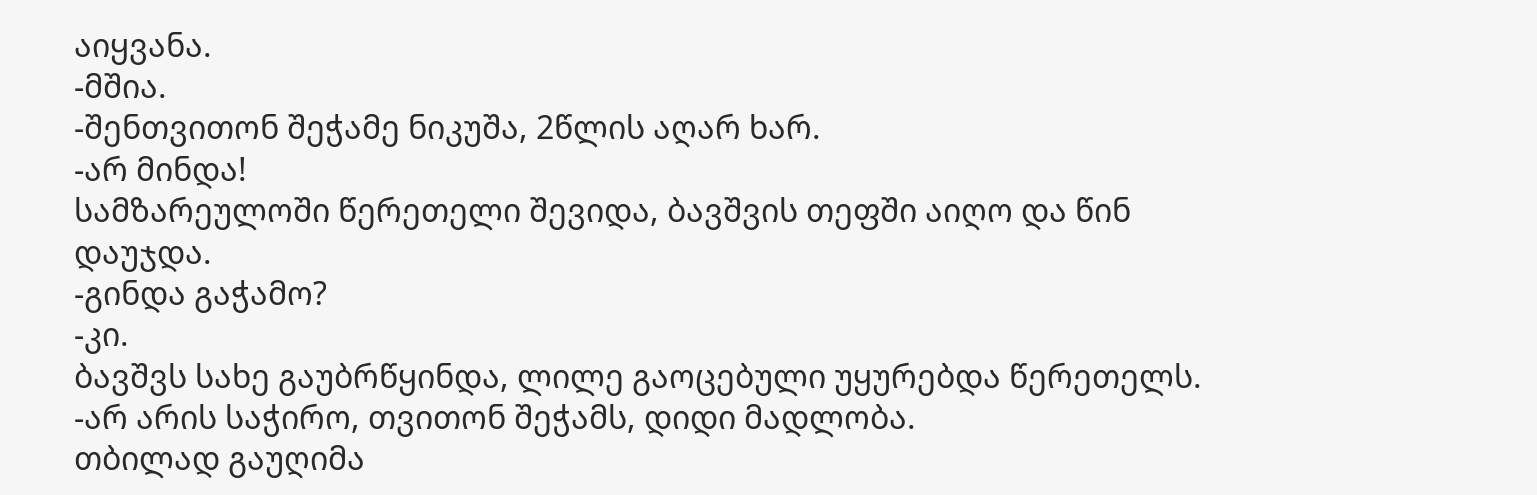აიყვანა.
-მშია.
-შენთვითონ შეჭამე ნიკუშა, 2წლის აღარ ხარ.
-არ მინდა!
სამზარეულოში წერეთელი შევიდა, ბავშვის თეფში აიღო და წინ დაუჯდა.
-გინდა გაჭამო?
-კი.
ბავშვს სახე გაუბრწყინდა, ლილე გაოცებული უყურებდა წერეთელს.
-არ არის საჭირო, თვითონ შეჭამს, დიდი მადლობა.
თბილად გაუღიმა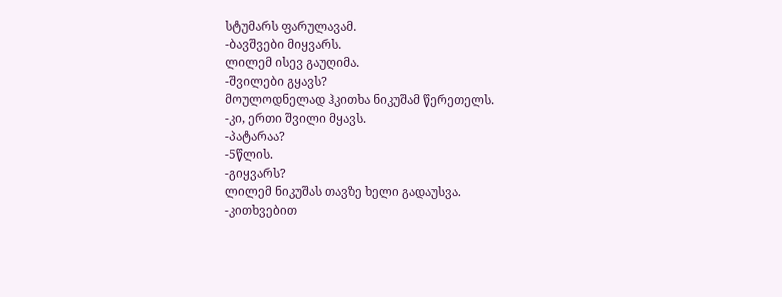სტუმარს ფარულავამ.
-ბავშვები მიყვარს.
ლილემ ისევ გაუღიმა.
-შვილები გყავს?
მოულოდნელად ჰკითხა ნიკუშამ წერეთელს.
-კი, ერთი შვილი მყავს.
-პატარაა?
-5წლის.
-გიყვარს?
ლილემ ნიკუშას თავზე ხელი გადაუსვა.
-კითხვებით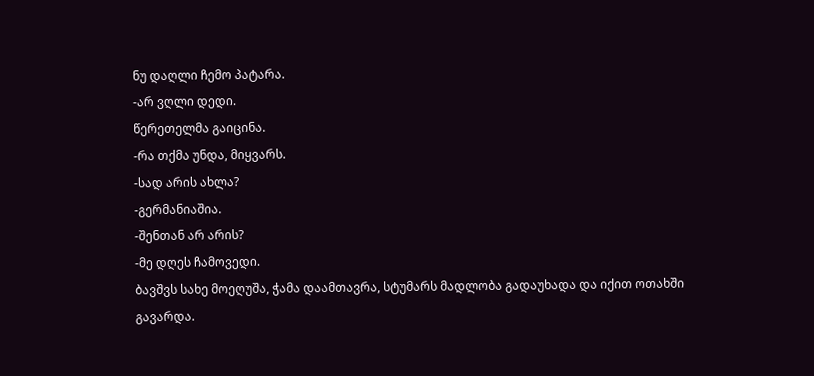ნუ დაღლი ჩემო პატარა.
-არ ვღლი დედი.
წერეთელმა გაიცინა.
-რა თქმა უნდა, მიყვარს.
-სად არის ახლა?
-გერმანიაშია.
-შენთან არ არის?
-მე დღეს ჩამოვედი.
ბავშვს სახე მოეღუშა, ჭამა დაამთავრა, სტუმარს მადლობა გადაუხადა და იქით ოთახში გავარდა.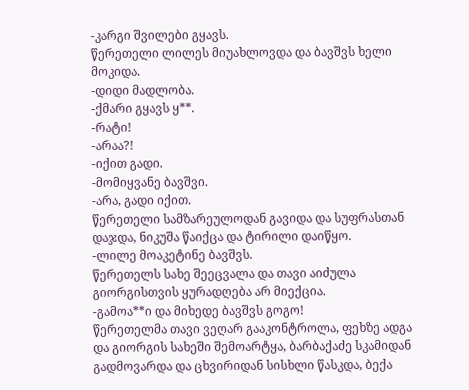-კარგი შვილები გყავს.
წერეთელი ლილეს მიუახლოვდა და ბავშვს ხელი მოკიდა.
-დიდი მადლობა.
-ქმარი გყავს ყ**.
-რატი!
-არაა?!
-იქით გადი.
-მომიყვანე ბავშვი.
-არა, გადი იქით.
წერეთელი სამზარეულოდან გავიდა და სუფრასთან დაჯდა, ნიკუშა წაიქცა და ტირილი დაიწყო.
-ლილე მოაკეტინე ბავშვს.
წერეთელს სახე შეეცვალა და თავი აიძულა გიორგისთვის ყურადღება არ მიექცია.
-გამოა**ი და მიხედე ბავშვს გოგო!
წერეთელმა თავი ვეღარ გააკონტროლა, ფეხზე ადგა და გიორგის სახეში შემოარტყა, ბარბაქაძე სკამიდან გადმოვარდა და ცხვირიდან სისხლი წასკდა, ბექა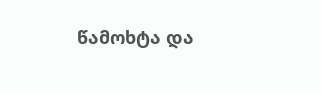წამოხტა და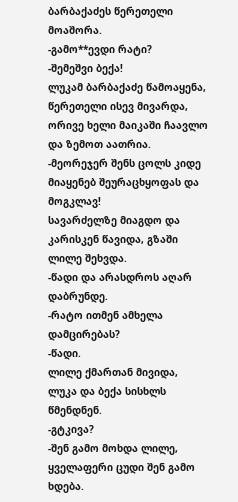ბარბაქაძეს წერეთელი მოაშორა.
-გამო**ევდი რატი?
-შემეშვი ბექა!
ლუკამ ბარბაქაძე წამოაყენა, წერეთელი ისევ მივარდა, ორივე ხელი მაიკაში ჩაავლო და ზემოთ აათრია.
-მეორეჯერ შენს ცოლს კიდე მიაყენებ შეურაცხყოფას და მოგკლავ!
სავარძელზე მიაგდო და კარისკენ წავიდა, გზაში ლილე შეხვდა.
-წადი და არასდროს აღარ დაბრუნდე.
-რატო ითმენ ამხელა დამცირებას?
-წადი.
ლილე ქმართან მივიდა, ლუკა და ბექა სისხლს წმენდნენ.
-გტკივა?
-შენ გამო მოხდა ლილე, ყველაფერი ცუდი შენ გამო ხდება.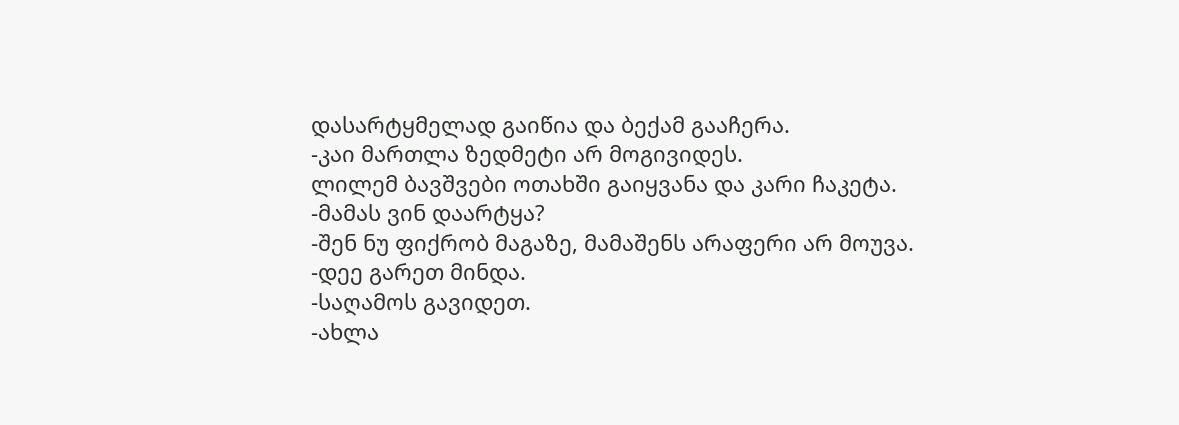დასარტყმელად გაიწია და ბექამ გააჩერა.
-კაი მართლა ზედმეტი არ მოგივიდეს.
ლილემ ბავშვები ოთახში გაიყვანა და კარი ჩაკეტა.
-მამას ვინ დაარტყა?
-შენ ნუ ფიქრობ მაგაზე, მამაშენს არაფერი არ მოუვა.
-დეე გარეთ მინდა.
-საღამოს გავიდეთ.
-ახლა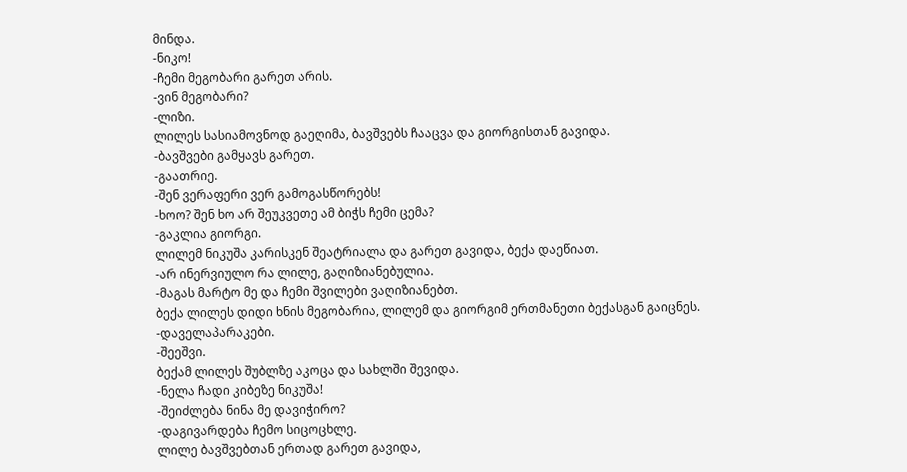მინდა.
-ნიკო!
-ჩემი მეგობარი გარეთ არის.
-ვინ მეგობარი?
-ლიზი.
ლილეს სასიამოვნოდ გაეღიმა, ბავშვებს ჩააცვა და გიორგისთან გავიდა.
-ბავშვები გამყავს გარეთ.
-გაათრიე.
-შენ ვერაფერი ვერ გამოგასწორებს!
-ხოო? შენ ხო არ შეუკვეთე ამ ბიჭს ჩემი ცემა?
-გაკლია გიორგი.
ლილემ ნიკუშა კარისკენ შეატრიალა და გარეთ გავიდა, ბექა დაეწიათ.
-არ ინერვიულო რა ლილე, გაღიზიანებულია.
-მაგას მარტო მე და ჩემი შვილები ვაღიზიანებთ.
ბექა ლილეს დიდი ხნის მეგობარია, ლილემ და გიორგიმ ერთმანეთი ბექასგან გაიცნეს.
-დაველაპარაკები.
-შეეშვი.
ბექამ ლილეს შუბლზე აკოცა და სახლში შევიდა.
-ნელა ჩადი კიბეზე ნიკუშა!
-შეიძლება ნინა მე დავიჭირო?
-დაგივარდება ჩემო სიცოცხლე.
ლილე ბავშვებთან ერთად გარეთ გავიდა,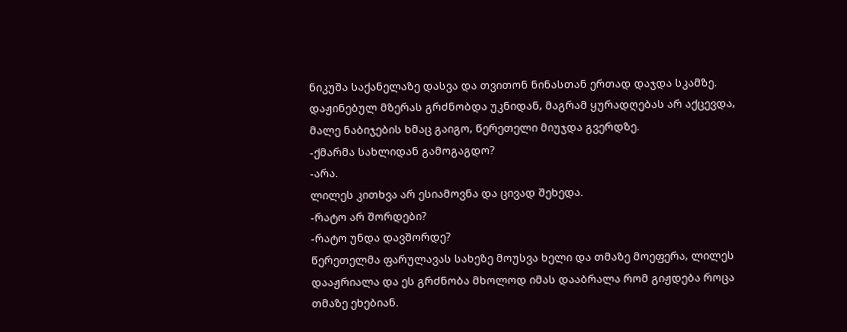ნიკუშა საქანელაზე დასვა და თვითონ ნინასთან ერთად დაჯდა სკამზე.
დაჟინებულ მზერას გრძნობდა უკნიდან, მაგრამ ყურადღებას არ აქცევდა, მალე ნაბიჯების ხმაც გაიგო, წერეთელი მიუჯდა გვერდზე.
-ქმარმა სახლიდან გამოგაგდო?
-არა.
ლილეს კითხვა არ ესიამოვნა და ცივად შეხედა.
-რატო არ შორდები?
-რატო უნდა დავშორდე?
წერეთელმა ფარულავას სახეზე მოუსვა ხელი და თმაზე მოეფერა, ლილეს დააჟრიალა და ეს გრძნობა მხოლოდ იმას დააბრალა რომ გიჟდება როცა თმაზე ეხებიან.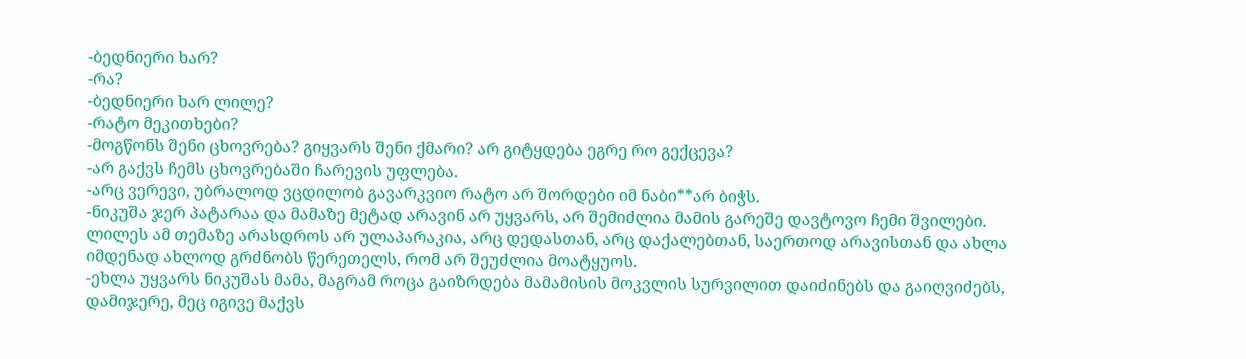-ბედნიერი ხარ?
-რა?
-ბედნიერი ხარ ლილე?
-რატო მეკითხები?
-მოგწონს შენი ცხოვრება? გიყვარს შენი ქმარი? არ გიტყდება ეგრე რო გექცევა?
-არ გაქვს ჩემს ცხოვრებაში ჩარევის უფლება.
-არც ვერევი, უბრალოდ ვცდილობ გავარკვიო რატო არ შორდები იმ ნაბი**არ ბიჭს.
-ნიკუშა ჯერ პატარაა და მამაზე მეტად არავინ არ უყვარს, არ შემიძლია მამის გარეშე დავტოვო ჩემი შვილები.
ლილეს ამ თემაზე არასდროს არ ულაპარაკია, არც დედასთან, არც დაქალებთან, საერთოდ არავისთან და ახლა იმდენად ახლოდ გრძნობს წერეთელს, რომ არ შეუძლია მოატყუოს.
-ეხლა უყვარს ნიკუშას მამა, მაგრამ როცა გაიზრდება მამამისის მოკვლის სურვილით დაიძინებს და გაიღვიძებს, დამიჯერე, მეც იგივე მაქვს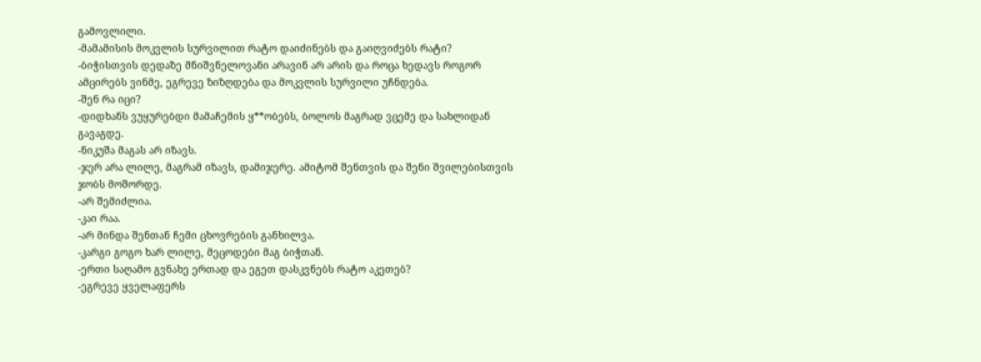გამოვლილი.
-მამამისის მოკვლის სურვილით რატო დაიძინებს და გაიღვიძებს რატი?
-ბიჭისთვის დედაზე მნიშვნელოვანი არავინ არ არის და როცა ხედავს როგორ ამცირებს ვინმე, ეგრევე ზიზღდება და მოკვლის სურვილი უჩნდება.
-შენ რა იცი?
-დიდხანს ვუყურებდი მამაჩემის ყ**ობებს, ბოლოს მაგრად ვცემე და სახლიდან გავაგდე.
-ნიკუშა მაგას არ იზავს.
-ჯერ არა ლილე, მაგრამ იზავს, დამიჯერე. ამიტომ შენთვის და შენი შვილებისთვის ჯობს მოშორდე.
-არ შემიძლია.
-კაი რაა.
-არ მინდა შენთან ჩემი ცხოვრების განხილვა.
-კარგი გოგო ხარ ლილე, მეცოდები მაგ ბიჭთან.
-ერთი საღამო გვნახე ერთად და ეგეთ დასკვნებს რატო აკეთებ?
-ეგრევე ყველაფერს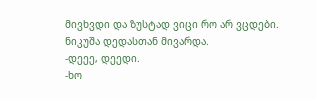მივხვდი და ზუსტად ვიცი რო არ ვცდები.
ნიკუშა დედასთან მივარდა.
-დეეე, დეედი.
-ხო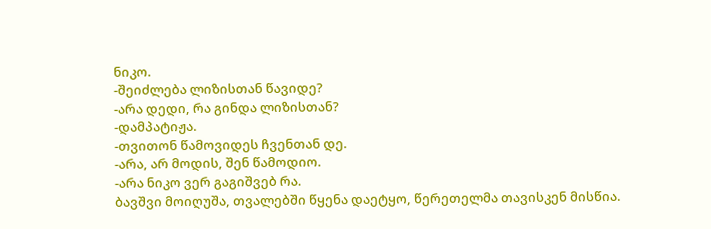ნიკო.
-შეიძლება ლიზისთან წავიდე?
-არა დედი, რა გინდა ლიზისთან?
-დამპატიჟა.
-თვითონ წამოვიდეს ჩვენთან დე.
-არა, არ მოდის, შენ წამოდიო.
-არა ნიკო ვერ გაგიშვებ რა.
ბავშვი მოიღუშა, თვალებში წყენა დაეტყო, წერეთელმა თავისკენ მისწია.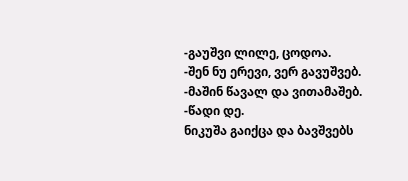-გაუშვი ლილე, ცოდოა.
-შენ ნუ ერევი, ვერ გავუშვებ.
-მაშინ წავალ და ვითამაშებ.
-წადი დე.
ნიკუშა გაიქცა და ბავშვებს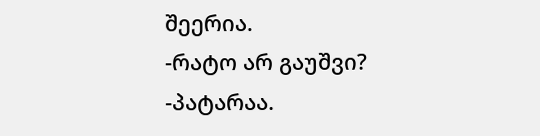შეერია.
-რატო არ გაუშვი?
-პატარაა.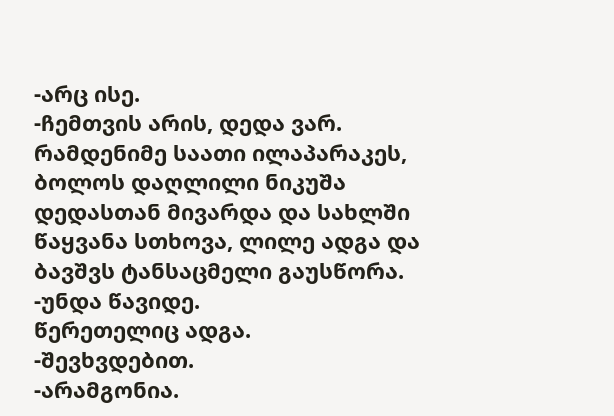-არც ისე.
-ჩემთვის არის, დედა ვარ.
რამდენიმე საათი ილაპარაკეს, ბოლოს დაღლილი ნიკუშა დედასთან მივარდა და სახლში წაყვანა სთხოვა, ლილე ადგა და ბავშვს ტანსაცმელი გაუსწორა.
-უნდა წავიდე.
წერეთელიც ადგა.
-შევხვდებით.
-არამგონია.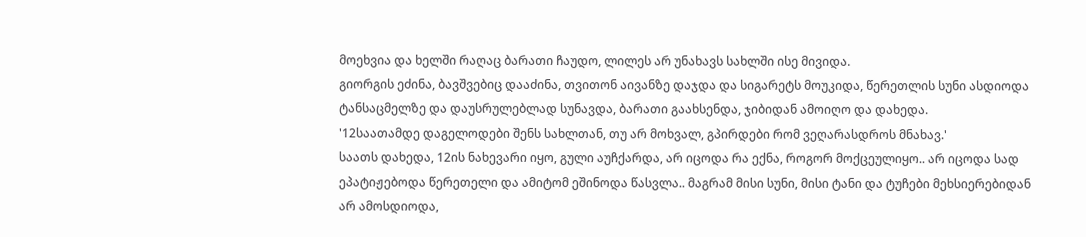მოეხვია და ხელში რაღაც ბარათი ჩაუდო, ლილეს არ უნახავს სახლში ისე მივიდა.
გიორგის ეძინა, ბავშვებიც დააძინა, თვითონ აივანზე დაჯდა და სიგარეტს მოუკიდა, წერეთლის სუნი ასდიოდა ტანსაცმელზე და დაუსრულებლად სუნავდა, ბარათი გაახსენდა, ჯიბიდან ამოიღო და დახედა.
'12საათამდე დაგელოდები შენს სახლთან, თუ არ მოხვალ, გპირდები რომ ვეღარასდროს მნახავ.'
საათს დახედა, 12ის ნახევარი იყო, გული აუჩქარდა, არ იცოდა რა ექნა, როგორ მოქცეულიყო.. არ იცოდა სად ეპატიჟებოდა წერეთელი და ამიტომ ეშინოდა წასვლა.. მაგრამ მისი სუნი, მისი ტანი და ტუჩები მეხსიერებიდან არ ამოსდიოდა,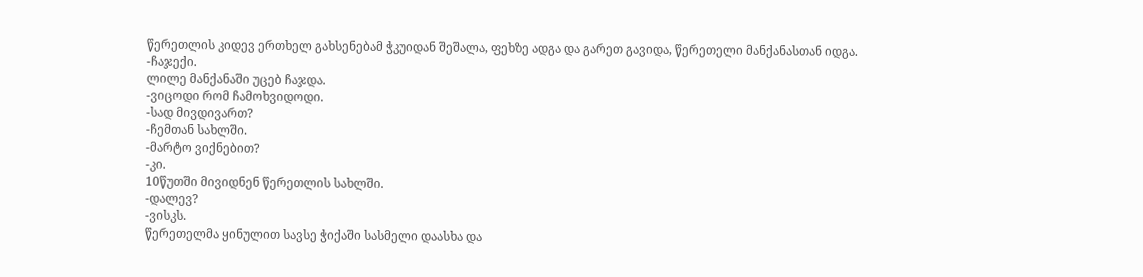წერეთლის კიდევ ერთხელ გახსენებამ ჭკუიდან შეშალა, ფეხზე ადგა და გარეთ გავიდა, წერეთელი მანქანასთან იდგა.
-ჩაჯექი.
ლილე მანქანაში უცებ ჩაჯდა.
-ვიცოდი რომ ჩამოხვიდოდი.
-სად მივდივართ?
-ჩემთან სახლში.
-მარტო ვიქნებით?
-კი.
10წუთში მივიდნენ წერეთლის სახლში.
-დალევ?
-ვისკს.
წერეთელმა ყინულით სავსე ჭიქაში სასმელი დაასხა და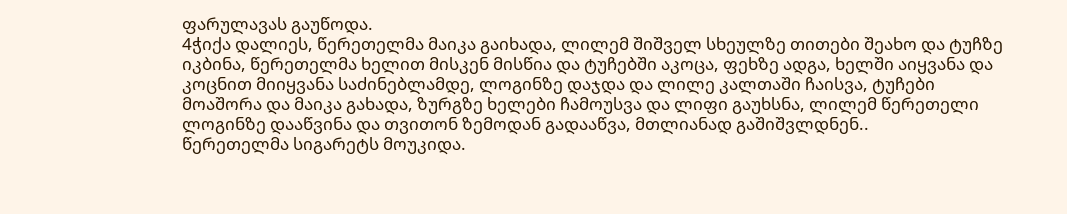ფარულავას გაუწოდა.
4ჭიქა დალიეს, წერეთელმა მაიკა გაიხადა, ლილემ შიშველ სხეულზე თითები შეახო და ტუჩზე იკბინა, წერეთელმა ხელით მისკენ მისწია და ტუჩებში აკოცა, ფეხზე ადგა, ხელში აიყვანა და კოცნით მიიყვანა საძინებლამდე, ლოგინზე დაჯდა და ლილე კალთაში ჩაისვა, ტუჩები მოაშორა და მაიკა გახადა, ზურგზე ხელები ჩამოუსვა და ლიფი გაუხსნა, ლილემ წერეთელი ლოგინზე დააწვინა და თვითონ ზემოდან გადააწვა, მთლიანად გაშიშვლდნენ..
წერეთელმა სიგარეტს მოუკიდა.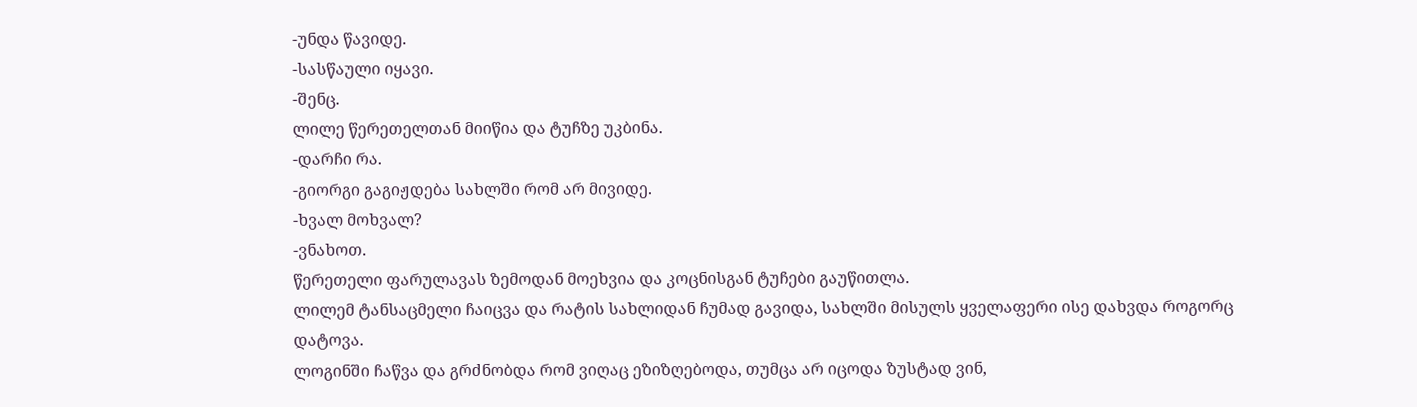-უნდა წავიდე.
-სასწაული იყავი.
-შენც.
ლილე წერეთელთან მიიწია და ტუჩზე უკბინა.
-დარჩი რა.
-გიორგი გაგიჟდება სახლში რომ არ მივიდე.
-ხვალ მოხვალ?
-ვნახოთ.
წერეთელი ფარულავას ზემოდან მოეხვია და კოცნისგან ტუჩები გაუწითლა.
ლილემ ტანსაცმელი ჩაიცვა და რატის სახლიდან ჩუმად გავიდა, სახლში მისულს ყველაფერი ისე დახვდა როგორც დატოვა.
ლოგინში ჩაწვა და გრძნობდა რომ ვიღაც ეზიზღებოდა, თუმცა არ იცოდა ზუსტად ვინ,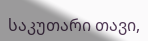საკუთარი თავი,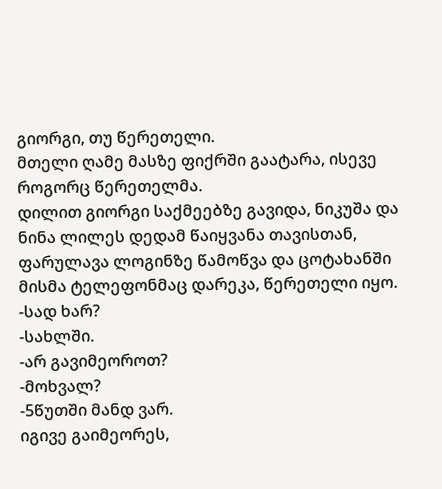გიორგი, თუ წერეთელი.
მთელი ღამე მასზე ფიქრში გაატარა, ისევე როგორც წერეთელმა.
დილით გიორგი საქმეებზე გავიდა, ნიკუშა და ნინა ლილეს დედამ წაიყვანა თავისთან, ფარულავა ლოგინზე წამოწვა და ცოტახანში მისმა ტელეფონმაც დარეკა, წერეთელი იყო.
-სად ხარ?
-სახლში.
-არ გავიმეოროთ?
-მოხვალ?
-5წუთში მანდ ვარ.
იგივე გაიმეორეს,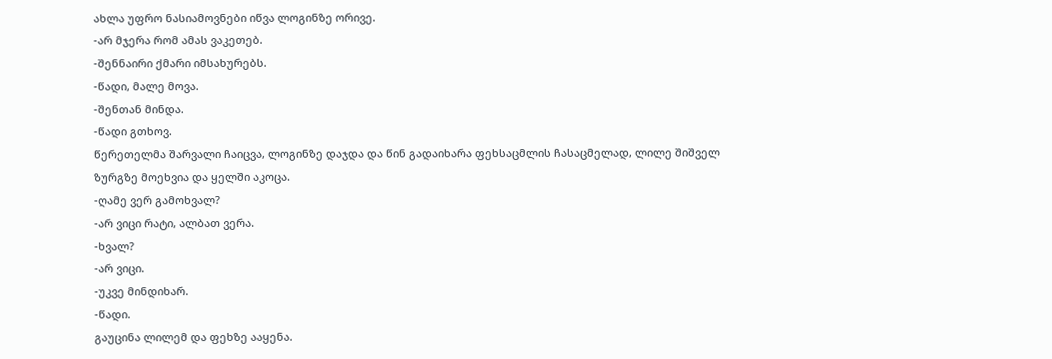ახლა უფრო ნასიამოვნები იწვა ლოგინზე ორივე.
-არ მჯერა რომ ამას ვაკეთებ.
-შენნაირი ქმარი იმსახურებს.
-წადი, მალე მოვა.
-შენთან მინდა.
-წადი გთხოვ.
წერეთელმა შარვალი ჩაიცვა, ლოგინზე დაჯდა და წინ გადაიხარა ფეხსაცმლის ჩასაცმელად, ლილე შიშველ ზურგზე მოეხვია და ყელში აკოცა.
-ღამე ვერ გამოხვალ?
-არ ვიცი რატი, ალბათ ვერა.
-ხვალ?
-არ ვიცი.
-უკვე მინდიხარ.
-წადი.
გაუცინა ლილემ და ფეხზე ააყენა.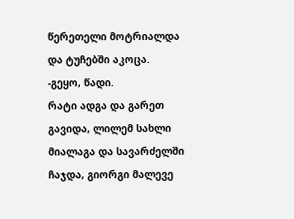წერეთელი მოტრიალდა და ტუჩებში აკოცა.
-გეყო, წადი.
რატი ადგა და გარეთ გავიდა, ლილემ სახლი მიალაგა და სავარძელში ჩაჯდა, გიორგი მალევე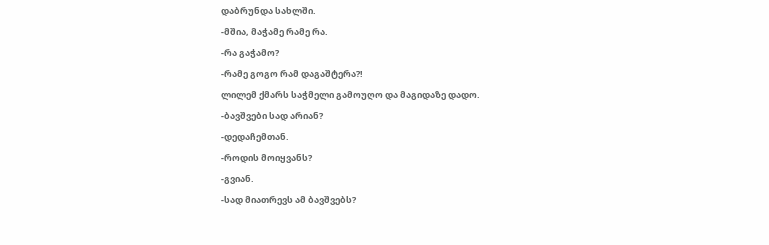დაბრუნდა სახლში.
-მშია, მაჭამე რამე რა.
-რა გაჭამო?
-რამე გოგო რამ დაგაშტერა?!
ლილემ ქმარს საჭმელი გამოუღო და მაგიდაზე დადო.
-ბავშვები სად არიან?
-დედაჩემთან.
-როდის მოიყვანს?
-გვიან.
-სად მიათრევს ამ ბავშვებს?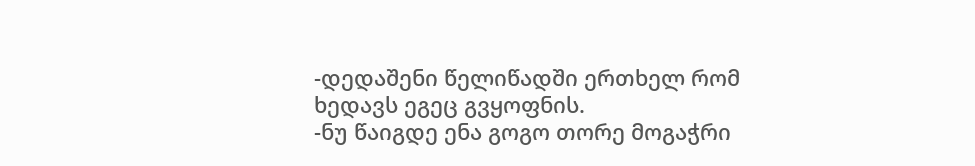-დედაშენი წელიწადში ერთხელ რომ ხედავს ეგეც გვყოფნის.
-ნუ წაიგდე ენა გოგო თორე მოგაჭრი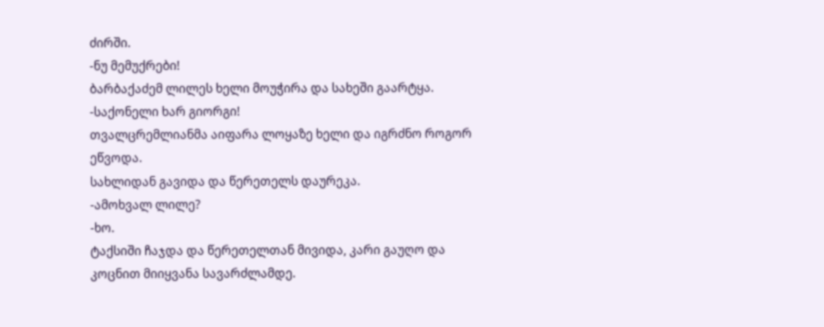ძირში.
-ნუ მემუქრები!
ბარბაქაძემ ლილეს ხელი მოუჭირა და სახეში გაარტყა.
-საქონელი ხარ გიორგი!
თვალცრემლიანმა აიფარა ლოყაზე ხელი და იგრძნო როგორ ეწვოდა.
სახლიდან გავიდა და წერეთელს დაურეკა.
-ამოხვალ ლილე?
-ხო.
ტაქსიში ჩაჯდა და წერეთელთან მივიდა, კარი გაუღო და კოცნით მიიყვანა სავარძლამდე.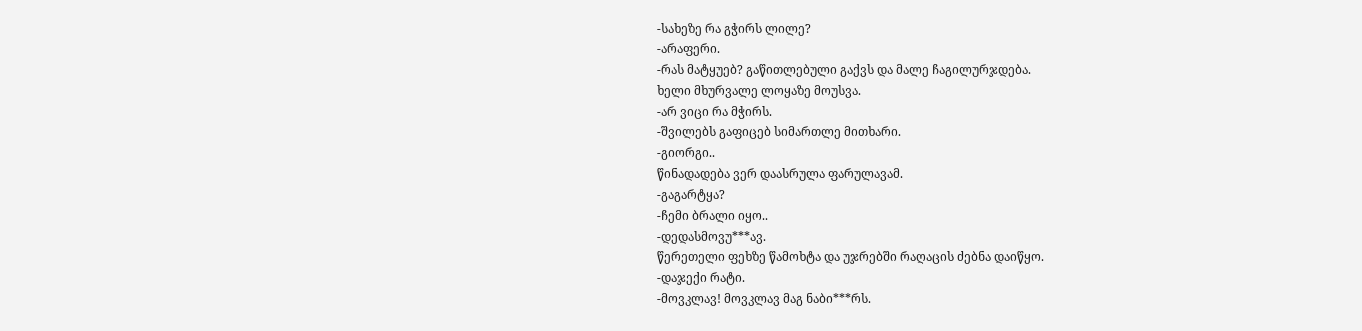-სახეზე რა გჭირს ლილე?
-არაფერი.
-რას მატყუებ? გაწითლებული გაქვს და მალე ჩაგილურჯდება.
ხელი მხურვალე ლოყაზე მოუსვა.
-არ ვიცი რა მჭირს.
-შვილებს გაფიცებ სიმართლე მითხარი.
-გიორგი..
წინადადება ვერ დაასრულა ფარულავამ.
-გაგარტყა?
-ჩემი ბრალი იყო..
-დედასმოვუ***ავ.
წერეთელი ფეხზე წამოხტა და უჯრებში რაღაცის ძებნა დაიწყო.
-დაჯექი რატი.
-მოვკლავ! მოვკლავ მაგ ნაბი***რს.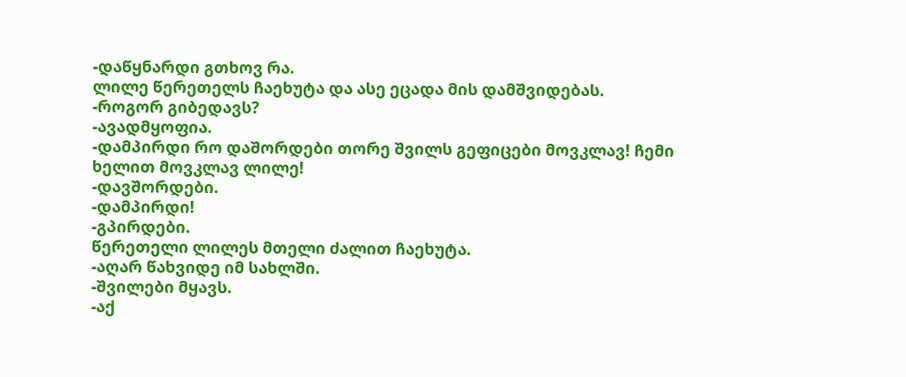-დაწყნარდი გთხოვ რა.
ლილე წერეთელს ჩაეხუტა და ასე ეცადა მის დამშვიდებას.
-როგორ გიბედავს?
-ავადმყოფია.
-დამპირდი რო დაშორდები თორე შვილს გეფიცები მოვკლავ! ჩემი ხელით მოვკლავ ლილე!
-დავშორდები.
-დამპირდი!
-გპირდები.
წერეთელი ლილეს მთელი ძალით ჩაეხუტა.
-აღარ წახვიდე იმ სახლში.
-შვილები მყავს.
-აქ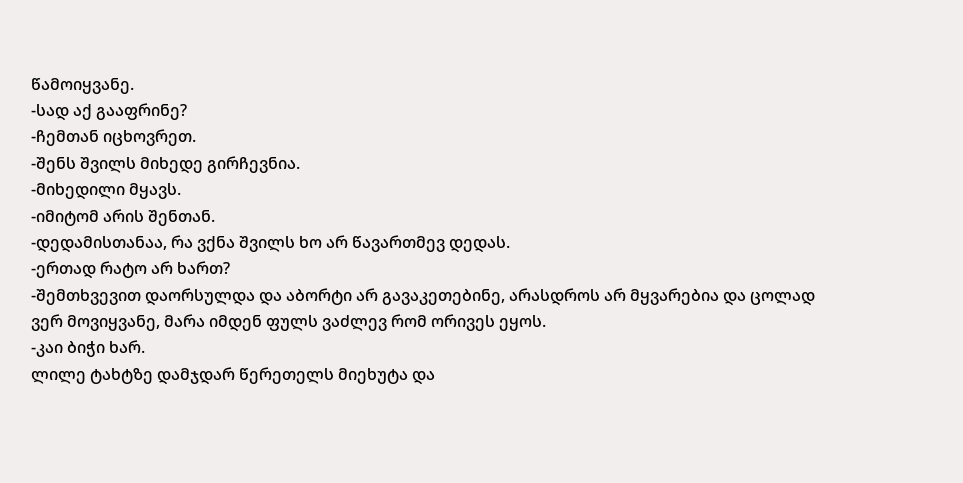წამოიყვანე.
-სად აქ გააფრინე?
-ჩემთან იცხოვრეთ.
-შენს შვილს მიხედე გირჩევნია.
-მიხედილი მყავს.
-იმიტომ არის შენთან.
-დედამისთანაა, რა ვქნა შვილს ხო არ წავართმევ დედას.
-ერთად რატო არ ხართ?
-შემთხვევით დაორსულდა და აბორტი არ გავაკეთებინე, არასდროს არ მყვარებია და ცოლად ვერ მოვიყვანე, მარა იმდენ ფულს ვაძლევ რომ ორივეს ეყოს.
-კაი ბიჭი ხარ.
ლილე ტახტზე დამჯდარ წერეთელს მიეხუტა და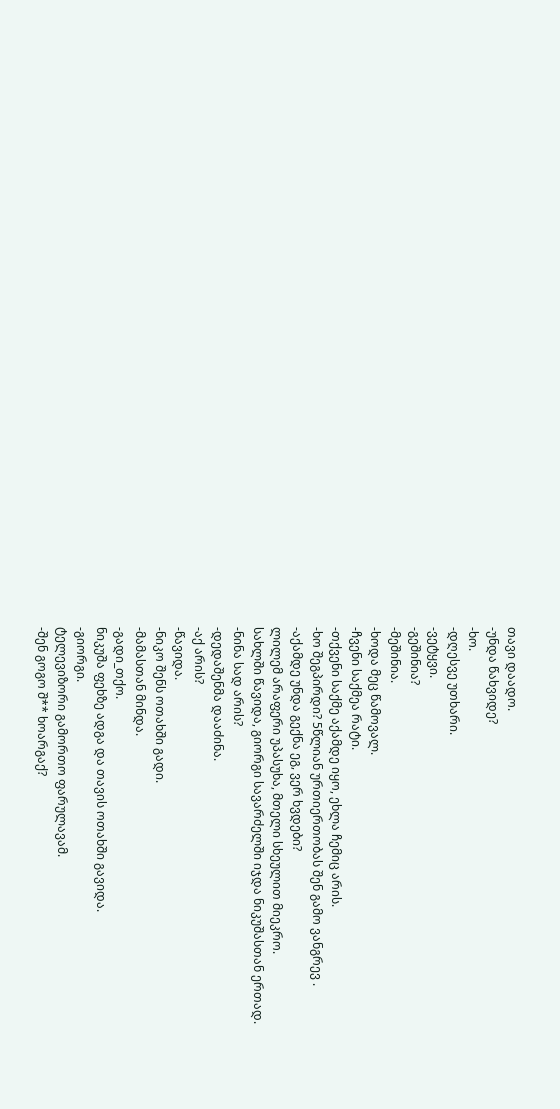თავი დაადო.
-უნდა წახვიდე?
-ხო.
-დღესვე უთხარი.
-ვეტყვი.
-გეშინია?
-მეშინია.
-ხოდა მეც წამოვალ.
-ჩვენი საქმეა რატი.
-თქვენი საქმე აქამდე იყო, ეხლა ჩემიც არის.
-ხო შეგპირდი? 5წლიან ურთიერთობას შენ გამო ვანგრევ .
-აქამდე უნდა გექნა ეგ, ვერ ხვდები?
ლილემ არაფერი უპასუხა, მთელი სხეულით მიეკრო.
სახლში წავიდა, გიორგი სავარძელში იჯდა ნიკუშასთან ერთად.
-ნინა სად არის?
-დედაშენმა დააძინა.
-აქ არის?
-წავიდა.
-ნიკო შენს ოთახში გადი.
-მამასთან მინდა.
-გადი_თქო.
ნიკუშა ფეხზე ადგა და თავის ოთახში გავიდა.
-გიორგი.
ტელევიზორი გამორთო ფარულავამ.
-შენ გოგო შ** ხოარგაქ?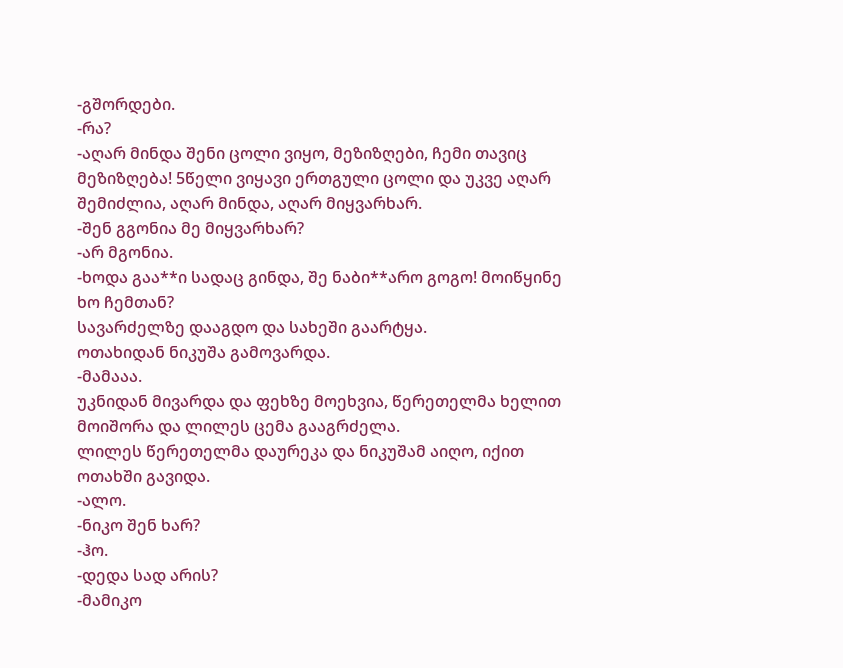-გშორდები.
-რა?
-აღარ მინდა შენი ცოლი ვიყო, მეზიზღები, ჩემი თავიც მეზიზღება! 5წელი ვიყავი ერთგული ცოლი და უკვე აღარ შემიძლია, აღარ მინდა, აღარ მიყვარხარ.
-შენ გგონია მე მიყვარხარ?
-არ მგონია.
-ხოდა გაა**ი სადაც გინდა, შე ნაბი**არო გოგო! მოიწყინე ხო ჩემთან?
სავარძელზე დააგდო და სახეში გაარტყა.
ოთახიდან ნიკუშა გამოვარდა.
-მამააა.
უკნიდან მივარდა და ფეხზე მოეხვია, წერეთელმა ხელით მოიშორა და ლილეს ცემა გააგრძელა.
ლილეს წერეთელმა დაურეკა და ნიკუშამ აიღო, იქით ოთახში გავიდა.
-ალო.
-ნიკო შენ ხარ?
-ჰო.
-დედა სად არის?
-მამიკო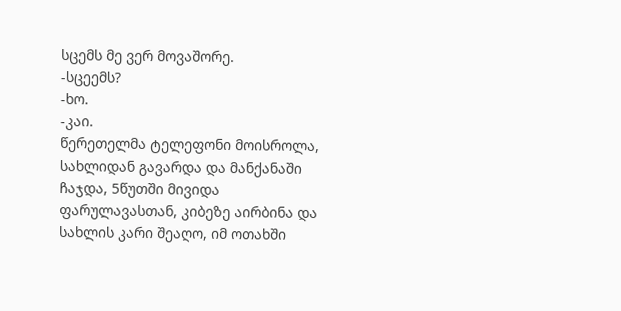სცემს მე ვერ მოვაშორე.
-სცეემს?
-ხო.
-კაი.
წერეთელმა ტელეფონი მოისროლა, სახლიდან გავარდა და მანქანაში ჩაჯდა, 5წუთში მივიდა ფარულავასთან, კიბეზე აირბინა და სახლის კარი შეაღო, იმ ოთახში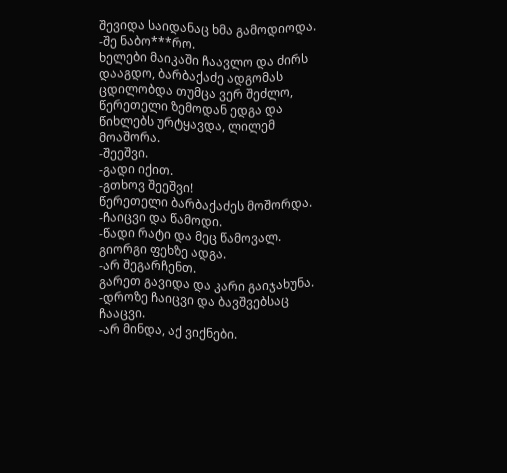შევიდა საიდანაც ხმა გამოდიოდა.
-შე ნაბო***რო.
ხელები მაიკაში ჩაავლო და ძირს დააგდო, ბარბაქაძე ადგომას ცდილობდა თუმცა ვერ შეძლო, წერეთელი ზემოდან ედგა და წიხლებს ურტყავდა, ლილემ მოაშორა.
-შეეშვი.
-გადი იქით.
-გთხოვ შეეშვი!
წერეთელი ბარბაქაძეს მოშორდა.
-ჩაიცვი და წამოდი.
-წადი რატი და მეც წამოვალ.
გიორგი ფეხზე ადგა.
-არ შეგარჩენთ.
გარეთ გავიდა და კარი გაიჯახუნა.
-დროზე ჩაიცვი და ბავშვებსაც ჩააცვი.
-არ მინდა, აქ ვიქნები.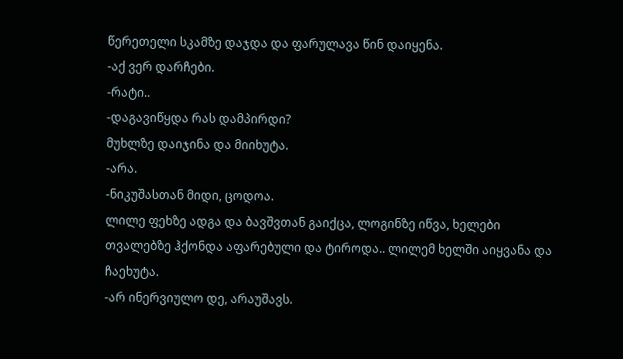წერეთელი სკამზე დაჯდა და ფარულავა წინ დაიყენა.
-აქ ვერ დარჩები.
-რატი..
-დაგავიწყდა რას დამპირდი?
მუხლზე დაიჯინა და მიიხუტა.
-არა.
-ნიკუშასთან მიდი, ცოდოა.
ლილე ფეხზე ადგა და ბავშვთან გაიქცა, ლოგინზე იწვა, ხელები თვალებზე ჰქონდა აფარებული და ტიროდა.. ლილემ ხელში აიყვანა და ჩაეხუტა.
-არ ინერვიულო დე, არაუშავს.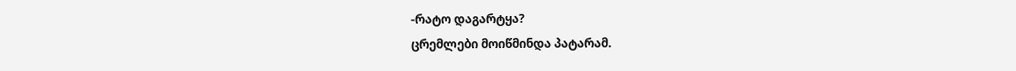-რატო დაგარტყა?
ცრემლები მოიწმინდა პატარამ.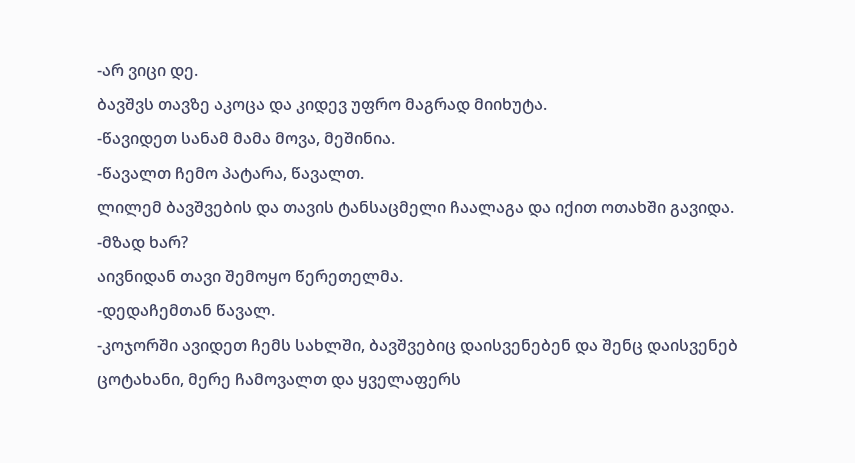-არ ვიცი დე.
ბავშვს თავზე აკოცა და კიდევ უფრო მაგრად მიიხუტა.
-წავიდეთ სანამ მამა მოვა, მეშინია.
-წავალთ ჩემო პატარა, წავალთ.
ლილემ ბავშვების და თავის ტანსაცმელი ჩაალაგა და იქით ოთახში გავიდა.
-მზად ხარ?
აივნიდან თავი შემოყო წერეთელმა.
-დედაჩემთან წავალ.
-კოჯორში ავიდეთ ჩემს სახლში, ბავშვებიც დაისვენებენ და შენც დაისვენებ ცოტახანი, მერე ჩამოვალთ და ყველაფერს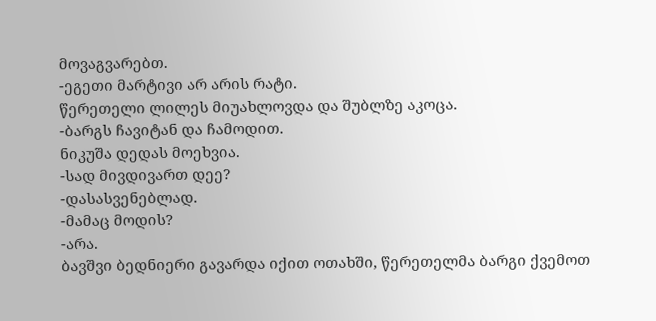მოვაგვარებთ.
-ეგეთი მარტივი არ არის რატი.
წერეთელი ლილეს მიუახლოვდა და შუბლზე აკოცა.
-ბარგს ჩავიტან და ჩამოდით.
ნიკუშა დედას მოეხვია.
-სად მივდივართ დეე?
-დასასვენებლად.
-მამაც მოდის?
-არა.
ბავშვი ბედნიერი გავარდა იქით ოთახში, წერეთელმა ბარგი ქვემოთ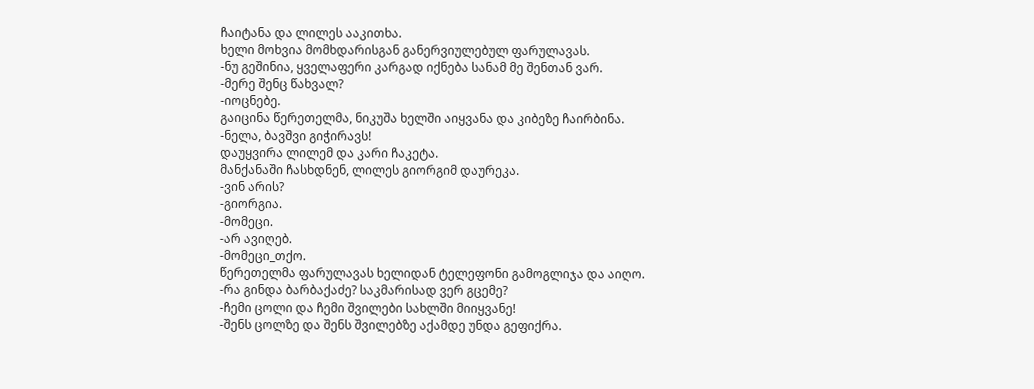ჩაიტანა და ლილეს ააკითხა.
ხელი მოხვია მომხდარისგან განერვიულებულ ფარულავას.
-ნუ გეშინია, ყველაფერი კარგად იქნება სანამ მე შენთან ვარ.
-მერე შენც წახვალ?
-იოცნებე.
გაიცინა წერეთელმა, ნიკუშა ხელში აიყვანა და კიბეზე ჩაირბინა.
-ნელა, ბავშვი გიჭირავს!
დაუყვირა ლილემ და კარი ჩაკეტა.
მანქანაში ჩასხდნენ, ლილეს გიორგიმ დაურეკა.
-ვინ არის?
-გიორგია.
-მომეცი.
-არ ავიღებ.
-მომეცი_თქო.
წერეთელმა ფარულავას ხელიდან ტელეფონი გამოგლიჯა და აიღო.
-რა გინდა ბარბაქაძე? საკმარისად ვერ გცემე?
-ჩემი ცოლი და ჩემი შვილები სახლში მიიყვანე!
-შენს ცოლზე და შენს შვილებზე აქამდე უნდა გეფიქრა.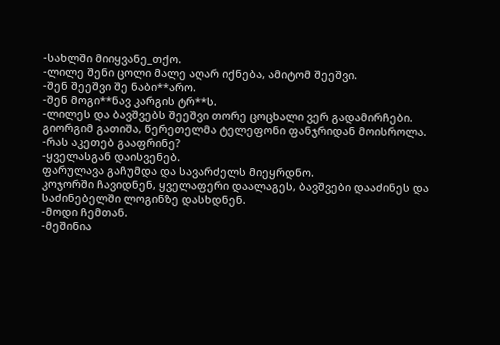-სახლში მიიყვანე_თქო.
-ლილე შენი ცოლი მალე აღარ იქნება, ამიტომ შეეშვი.
-შენ შეეშვი შე ნაბი**არო.
-შენ მოგი**ნავ კარგის ტრ**ს.
-ლილეს და ბავშვებს შეეშვი თორე ცოცხალი ვერ გადამირჩები.
გიორგიმ გათიშა, წერეთელმა ტელეფონი ფანჯრიდან მოისროლა.
-რას აკეთებ გააფრინე?
-ყველასგან დაისვენებ.
ფარულავა გაჩუმდა და სავარძელს მიეყრდნო.
კოჯორში ჩავიდნენ, ყველაფერი დაალაგეს, ბავშვები დააძინეს და საძინებელში ლოგინზე დასხდნენ.
-მოდი ჩემთან.
-მეშინია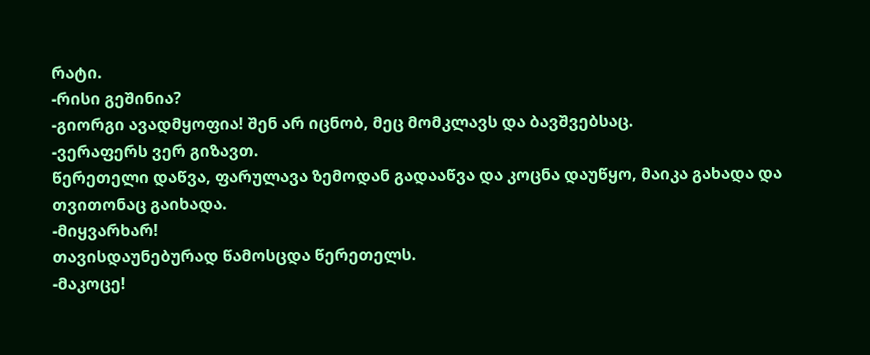რატი.
-რისი გეშინია?
-გიორგი ავადმყოფია! შენ არ იცნობ, მეც მომკლავს და ბავშვებსაც.
-ვერაფერს ვერ გიზავთ.
წერეთელი დაწვა, ფარულავა ზემოდან გადააწვა და კოცნა დაუწყო, მაიკა გახადა და თვითონაც გაიხადა.
-მიყვარხარ!
თავისდაუნებურად წამოსცდა წერეთელს.
-მაკოცე!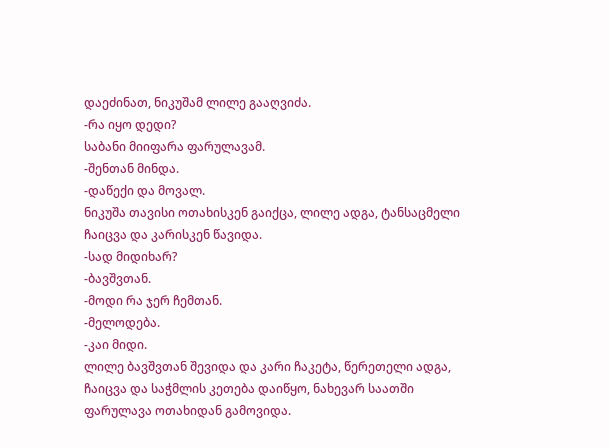დაეძინათ, ნიკუშამ ლილე გააღვიძა.
-რა იყო დედი?
საბანი მიიფარა ფარულავამ.
-შენთან მინდა.
-დაწექი და მოვალ.
ნიკუშა თავისი ოთახისკენ გაიქცა, ლილე ადგა, ტანსაცმელი ჩაიცვა და კარისკენ წავიდა.
-სად მიდიხარ?
-ბავშვთან.
-მოდი რა ჯერ ჩემთან.
-მელოდება.
-კაი მიდი.
ლილე ბავშვთან შევიდა და კარი ჩაკეტა, წერეთელი ადგა, ჩაიცვა და საჭმლის კეთება დაიწყო, ნახევარ საათში ფარულავა ოთახიდან გამოვიდა.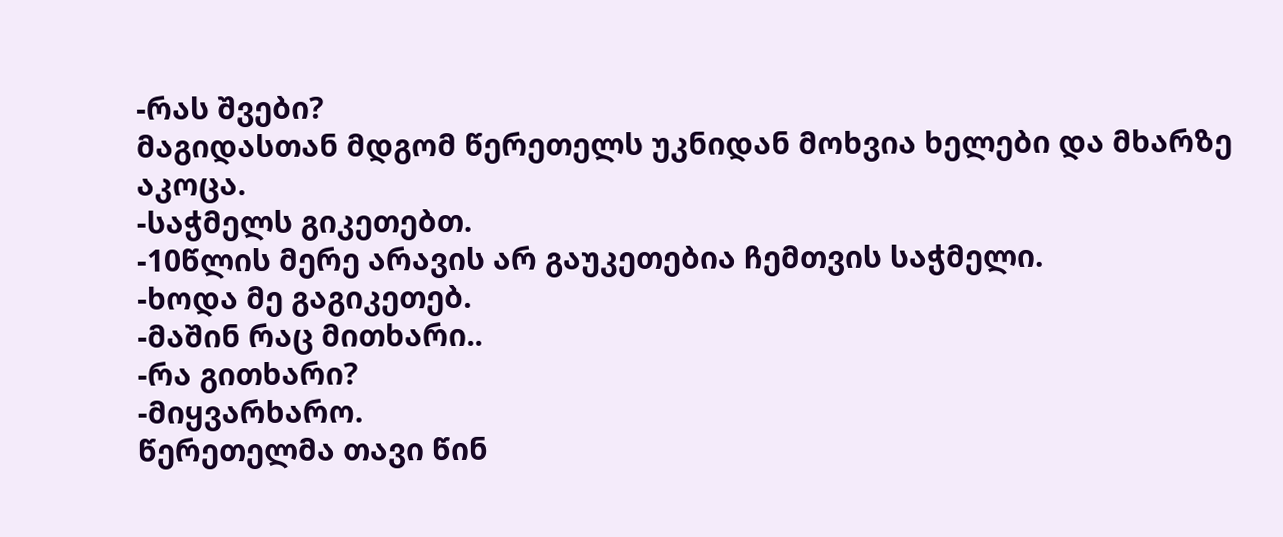-რას შვები?
მაგიდასთან მდგომ წერეთელს უკნიდან მოხვია ხელები და მხარზე აკოცა.
-საჭმელს გიკეთებთ.
-10წლის მერე არავის არ გაუკეთებია ჩემთვის საჭმელი.
-ხოდა მე გაგიკეთებ.
-მაშინ რაც მითხარი..
-რა გითხარი?
-მიყვარხარო.
წერეთელმა თავი წინ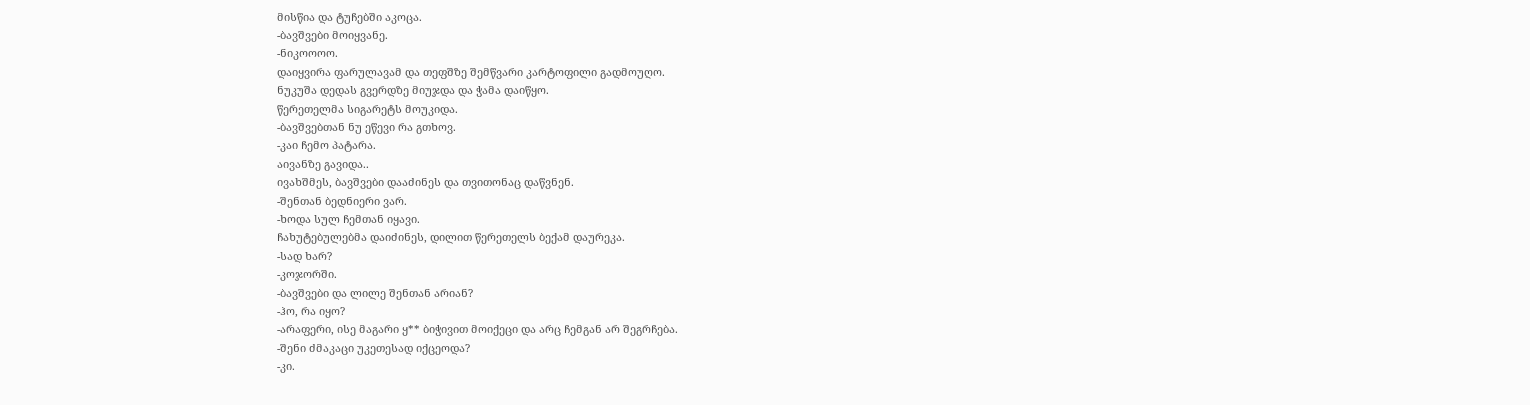მისწია და ტუჩებში აკოცა.
-ბავშვები მოიყვანე.
-ნიკოოოო.
დაიყვირა ფარულავამ და თეფშზე შემწვარი კარტოფილი გადმოუღო.
ნუკუშა დედას გვერდზე მიუჯდა და ჭამა დაიწყო.
წერეთელმა სიგარეტს მოუკიდა.
-ბავშვებთან ნუ ეწევი რა გთხოვ.
-კაი ჩემო პატარა.
აივანზე გავიდა..
ივახშმეს, ბავშვები დააძინეს და თვითონაც დაწვნენ.
-შენთან ბედნიერი ვარ.
-ხოდა სულ ჩემთან იყავი.
ჩახუტებულებმა დაიძინეს, დილით წერეთელს ბექამ დაურეკა.
-სად ხარ?
-კოჯორში.
-ბავშვები და ლილე შენთან არიან?
-ჰო, რა იყო?
-არაფერი, ისე მაგარი ყ** ბიჭივით მოიქეცი და არც ჩემგან არ შეგრჩება.
-შენი ძმაკაცი უკეთესად იქცეოდა?
-კი.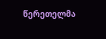წერეთელმა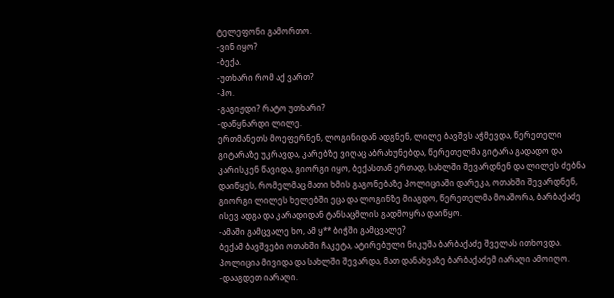ტელეფონი გამორთო.
-ვინ იყო?
-ბექა.
-უთხარი რომ აქ ვართ?
-ჰო.
-გაგიჟდი? რატო უთხარი?
-დაწყნარდი ლილე.
ერთმანეთს მოეფერნენ, ლოგინიდან ადგნენ, ლილე ბავშვს აჭმევდა, წერეთელი გიტარაზე უკრავდა, კარებზე ვიღაც აბრახუნებდა, წერეთელმა გიტარა გადადო და კარისკენ წავიდა, გიორგი იყო, ბექასთან ერთად, სახლში შევარდნენ და ლილეს ძებნა დაიწყეს, რომელმაც მათი ხმის გაგონებაზე პოლიციაში დარეკა, ოთახში შევარდნენ, გიორგი ლილეს ხელებში ეცა და ლოგინზე მიაგდო, წერეთელმა მოაშორა, ბარბაქაძე ისევ ადგა და კარადიდან ტანსაცმლის გადმოყრა დაიწყო.
-ამაში გამცვალე ხო, ამ ყ** ბიჭში გამცვალე?
ბექამ ბავშვები ოთახში ჩაკეტა, ატირებული ნიკუშა ბარბაქაძე შველას ითხოვდა.
პოლიცია მივიდა და სახლში შევარდა, მათ დანახვაზე ბარბაქაძემ იარაღი ამოიღო.
-დააგდეთ იარაღი.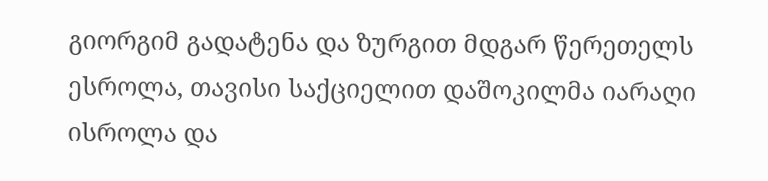გიორგიმ გადატენა და ზურგით მდგარ წერეთელს ესროლა, თავისი საქციელით დაშოკილმა იარაღი ისროლა და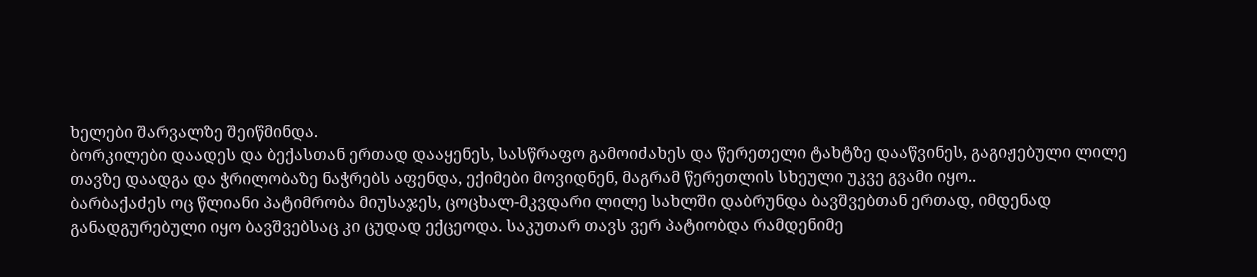ხელები შარვალზე შეიწმინდა.
ბორკილები დაადეს და ბექასთან ერთად დააყენეს, სასწრაფო გამოიძახეს და წერეთელი ტახტზე დააწვინეს, გაგიჟებული ლილე თავზე დაადგა და ჭრილობაზე ნაჭრებს აფენდა, ექიმები მოვიდნენ, მაგრამ წერეთლის სხეული უკვე გვამი იყო..
ბარბაქაძეს ოც წლიანი პატიმრობა მიუსაჯეს, ცოცხალ-მკვდარი ლილე სახლში დაბრუნდა ბავშვებთან ერთად, იმდენად განადგურებული იყო ბავშვებსაც კი ცუდად ექცეოდა. საკუთარ თავს ვერ პატიობდა რამდენიმე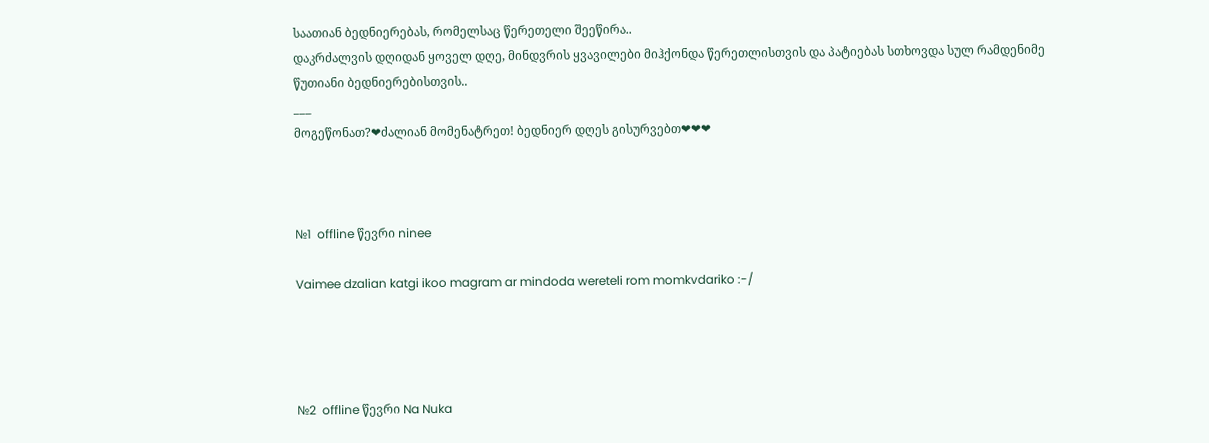საათიან ბედნიერებას, რომელსაც წერეთელი შეეწირა..
დაკრძალვის დღიდან ყოველ დღე, მინდვრის ყვავილები მიჰქონდა წერეთლისთვის და პატიებას სთხოვდა სულ რამდენიმე წუთიანი ბედნიერებისთვის..
___
მოგეწონათ?❤ძალიან მომენატრეთ! ბედნიერ დღეს გისურვებთ❤❤❤



№1  offline წევრი ninee

Vaimee dzalian katgi ikoo magram ar mindoda wereteli rom momkvdariko :-/




№2  offline წევრი Na Nuka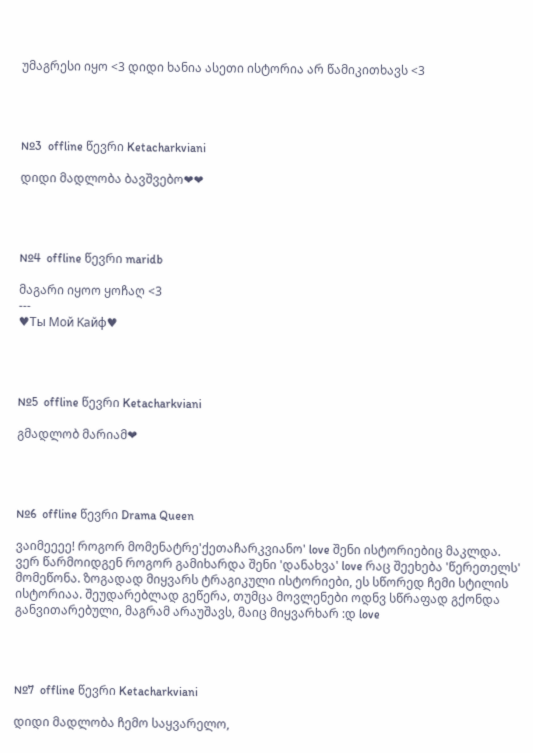უმაგრესი იყო <3 დიდი ხანია ასეთი ისტორია არ წამიკითხავს <3




№3  offline წევრი Ketacharkviani

დიდი მადლობა ბავშვებო❤❤




№4  offline წევრი maridb

მაგარი იყოო ყოჩაღ <3
---
♥Ты Mой Kайф♥




№5  offline წევრი Ketacharkviani

გმადლობ მარიამ❤




№6  offline წევრი Drama Queen

ვაიმეეეე! როგორ მომენატრე'ქეთაჩარკვიანო' love შენი ისტორიებიც მაკლდა. ვერ წარმოიდგენ როგორ გამიხარდა შენი 'დანახვა' love რაც შეეხება 'წერეთელს' მომეწონა. ზოგადად მიყვარს ტრაგიკული ისტორიები, ეს სწორედ ჩემი სტილის ისტორიაა. შეუდარებლად გეწერა, თუმცა მოვლენები ოდნვ სწრაფად გქონდა განვითარებული, მაგრამ არაუშავს, მაიც მიყვარხარ :დ love




№7  offline წევრი Ketacharkviani

დიდი მადლობა ჩემო საყვარელო,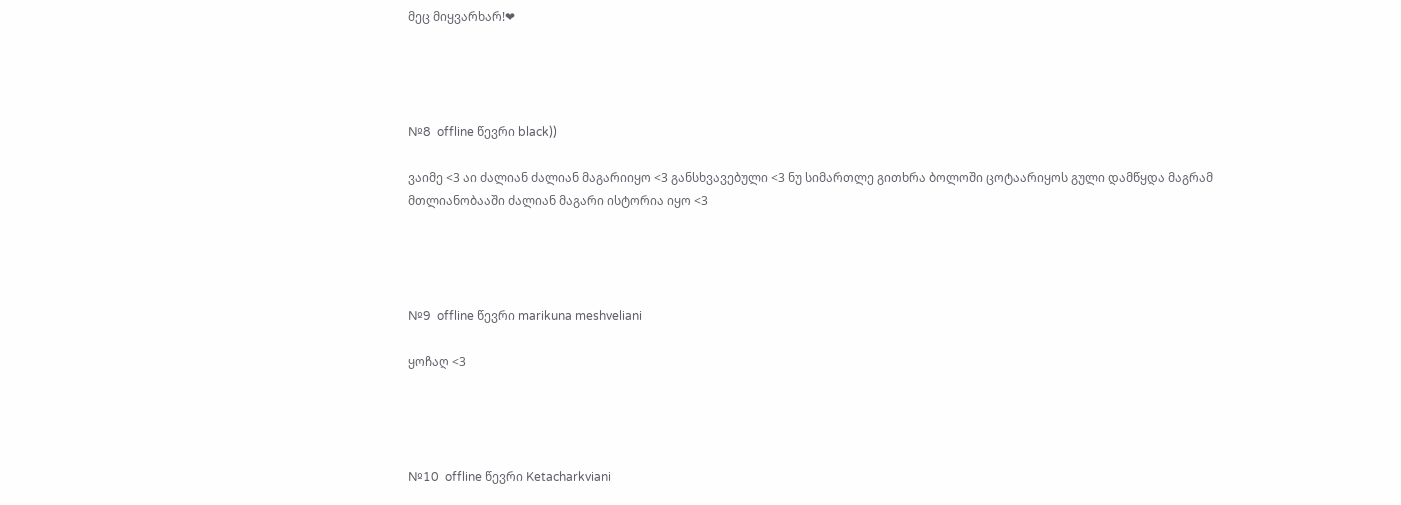მეც მიყვარხარ!❤




№8  offline წევრი black))

ვაიმე <3 აი ძალიან ძალიან მაგარიიყო <3 განსხვავებული <3 ნუ სიმართლე გითხრა ბოლოში ცოტაარიყოს გული დამწყდა მაგრამ მთლიანობააში ძალიან მაგარი ისტორია იყო <3




№9  offline წევრი marikuna meshveliani

ყოჩაღ <3




№10  offline წევრი Ketacharkviani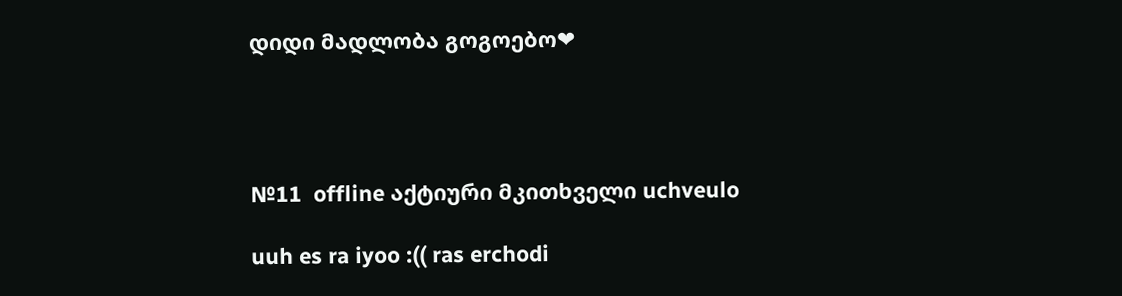დიდი მადლობა გოგოებო❤




№11  offline აქტიური მკითხველი uchveulo

uuh es ra iyoo :(( ras erchodi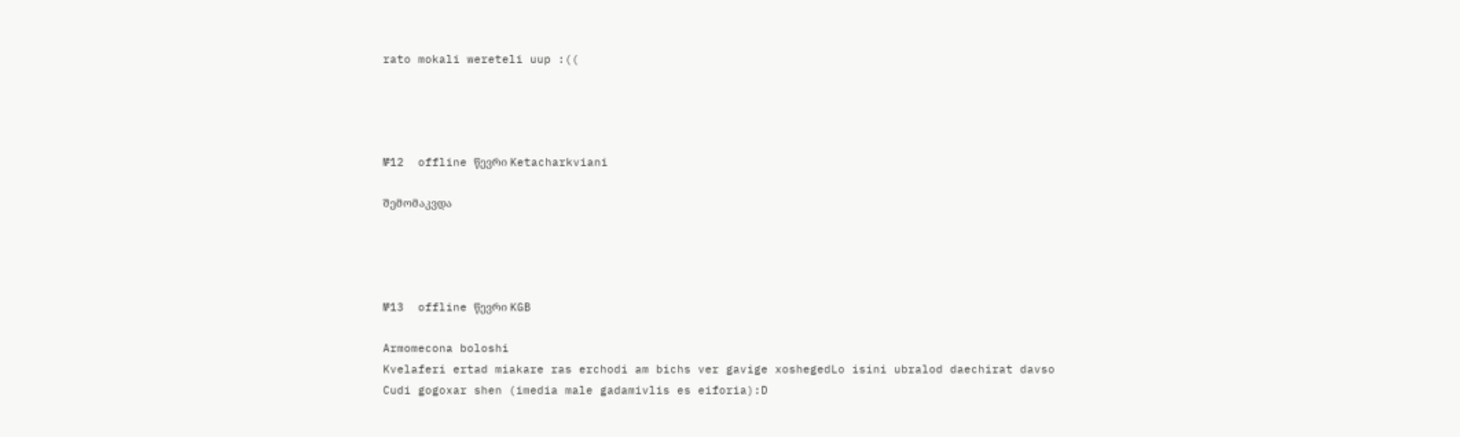rato mokali wereteli uup :((




№12  offline წევრი Ketacharkviani

შემომაკვდა




№13  offline წევრი KGB

Armomecona boloshi
Kvelaferi ertad miakare ras erchodi am bichs ver gavige xoshegedLo isini ubralod daechirat davso
Cudi gogoxar shen (imedia male gadamivlis es eiforia):D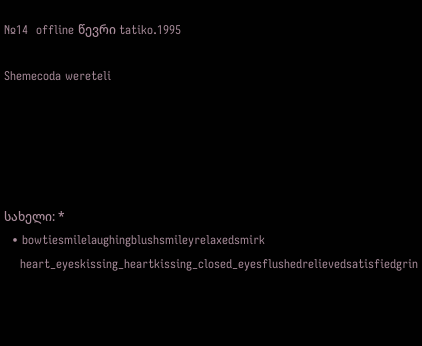№14  offline წევრი tatiko.1995

Shemecoda wereteli





სახელი: *
  • bowtiesmilelaughingblushsmileyrelaxedsmirk
    heart_eyeskissing_heartkissing_closed_eyesflushedrelievedsatisfiedgrin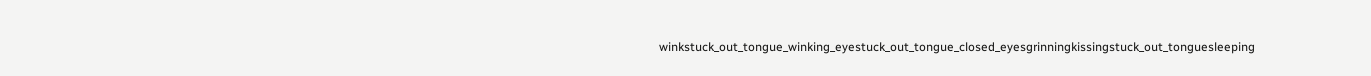winkstuck_out_tongue_winking_eyestuck_out_tongue_closed_eyesgrinningkissingstuck_out_tonguesleeping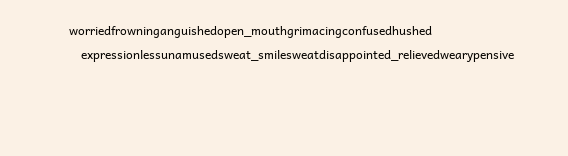worriedfrowninganguishedopen_mouthgrimacingconfusedhushed
    expressionlessunamusedsweat_smilesweatdisappointed_relievedwearypensive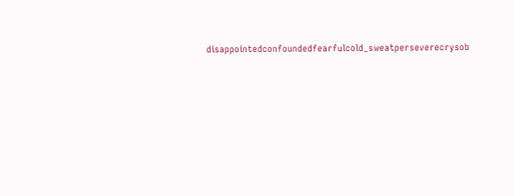disappointedconfoundedfearfulcold_sweatperseverecrysob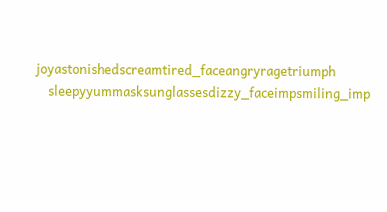joyastonishedscreamtired_faceangryragetriumph
    sleepyyummasksunglassesdizzy_faceimpsmiling_imp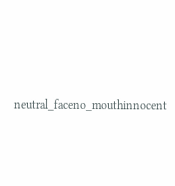neutral_faceno_mouthinnocent